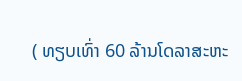( ທຽບເທົ່າ 60 ລ້ານໂດລາສະຫະ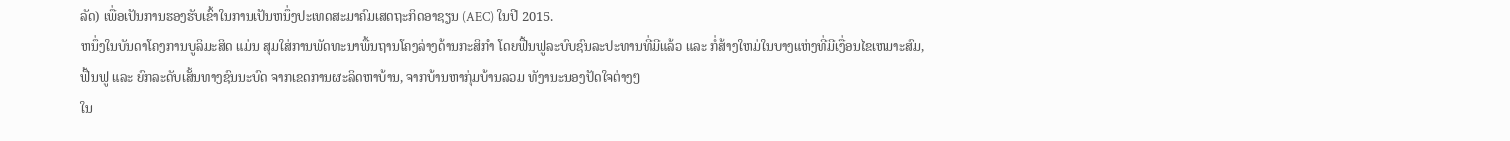ລັດ) ເພື່ອເປັນການຮອງຮັບເຂົ້າໃນການເປັນຫນຶ່ງປະເທດສະມາຄົມເສດຖະກິດອາຊຽນ (AEC) ໃນປີ 2015.
ຫນຶ່ງໃນບັນດາໂຄງການບູລິມະສິດ ແມ່ນ ສຸມໃສ່ການພັດທະນາພື້ນຖານໂຄງລ່າງດ້ານກະສິກຳ ໂດຍຟື້ນຟູລະບົບຊົນລະປະທານທີ່ມີແລ້ວ ແລະ ກໍ່ສ້າງໃຫມ່ໃນບາງແຫ່ງທີ່ມີເງື່ອນໄຂເຫມາະສົມ,
ຟື້ນຟູ ແລະ ຍົກລະດັບເສັ້ນທາງຊົນນະບົດ ຈາກເຂດການຜະລິດຫາບ້ານ, ຈາກບ້ານຫາກຸ່ມບ້ານລວມ ທັງານະນອງປັດໃຈຕ່າງໆ
ໃນ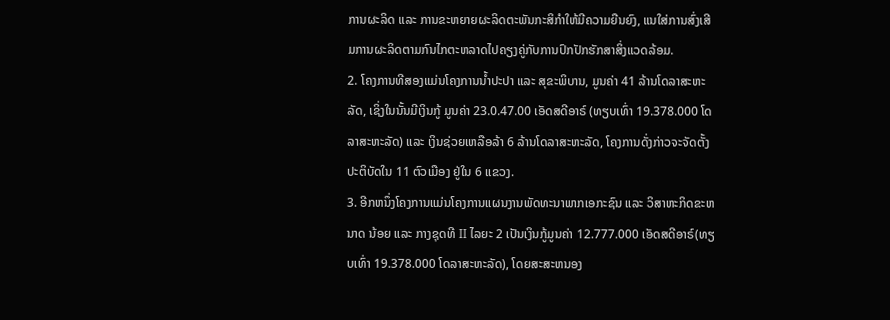ການຜະລິດ ແລະ ການຂະຫຍາຍຜະລິດຕະພັນກະສິກຳໃຫ້ມີຄວາມຍືນຍົງ, ແນໃສ່ການສົ່ງເສີມການຜະລິດຕາມກົນໄກຕະຫລາດໄປຄຽງຄູ່ກັບການປົກປັກຮັກສາສິ່ງແວດລ້ອມ.
2. ໂຄງການທີສອງແມ່ນໂຄງການນໍ້າປະປາ ແລະ ສຸຂະພິບານ, ມູນຄ່າ 41 ລ້ານໂດລາສະຫະລັດ, ເຊິ່ງໃນນັ້ນມີເງິນກູ້ ມູນຄ່າ 23.0.47.00 ເອັດສດີອາຣ໌ (ທຽບເທົ່າ 19.378.000 ໂດລາສະຫະລັດ) ແລະ ເງິນຊ່ວຍເຫລືອລ້າ 6 ລ້ານໂດລາສະຫະລັດ, ໂຄງການດັ່ງກ່າວຈະຈັດຕັ້ງປະຕິບັດໃນ 11 ຕົວເມືອງ ຢູ່ໃນ 6 ແຂວງ.
3. ອີກຫນຶ່ງໂຄງການແມ່ນໂຄງການແຜນງານພັດທະນາພາກເອກະຊົນ ແລະ ວິສາຫະກິດຂະຫນາດ ນ້ອຍ ແລະ ກາງຊຸດທີ II ໄລຍະ 2 ເປັນເງິນກູ້ມູນຄ່າ 12.777.000 ເອັດສດີອາຣ໌(ທຽບເທົ່າ 19.378.000 ໂດລາສະຫະລັດ), ໂດຍສະສະຫນອງ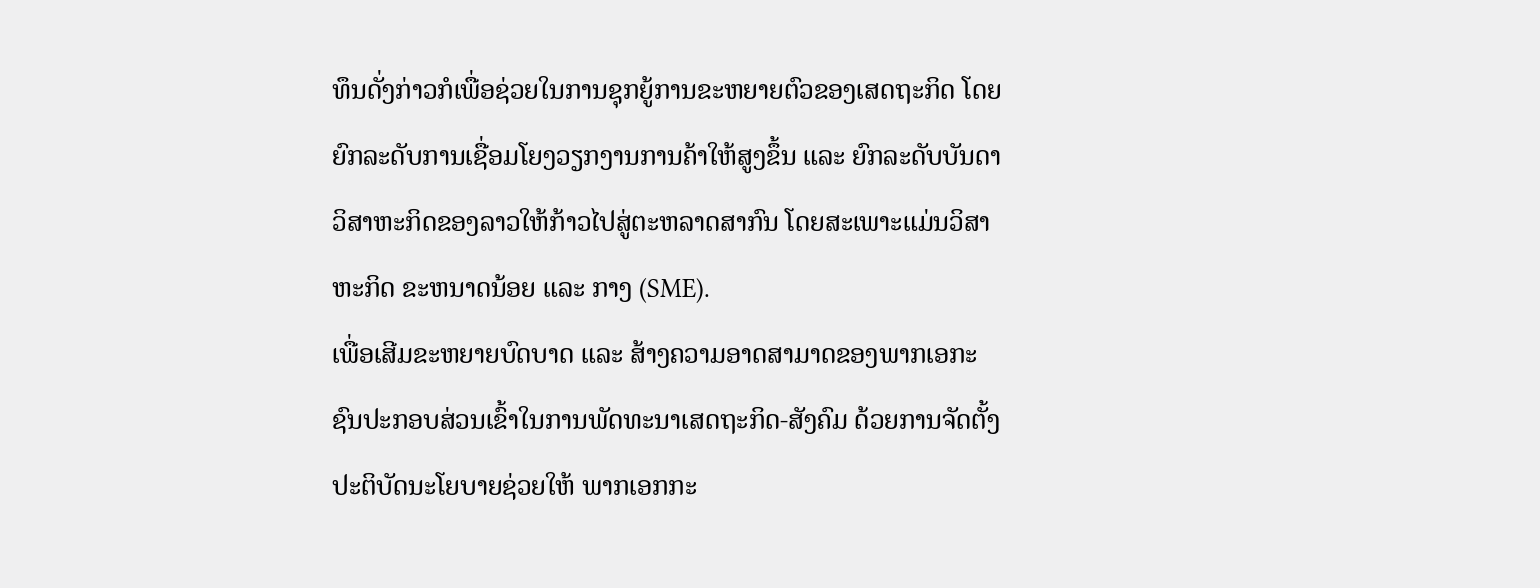ທຶນດັ່ງກ່າວກໍເພື່ອຊ່ວຍໃນການຊຸກຍູ້ການຂະຫຍາຍຕົວຂອງເສດຖະກິດ ໂດຍຍົກລະດັບການເຊື່ອມໂຍງວຽກງານການຄ້າໃຫ້ສູງຂຶ້ນ ແລະ ຍົກລະດັບບັນດາວິສາຫະກິດຂອງລາວໃຫ້ກ້າວໄປສູ່ຕະຫລາດສາກົນ ໂດຍສະເພາະແມ່ນວິສາຫະກິດ ຂະຫນາດນ້ອຍ ແລະ ກາງ (SME).
ເພື່ອເສີມຂະຫຍາຍບົດບາດ ແລະ ສ້າງຄວາມອາດສາມາດຂອງພາກເອກະຊົນປະກອບສ່ວນເຂົ້າໃນການພັດທະນາເສດຖະກິດ-ສັງຄົມ ດ້ວຍການຈັດຕັ້ງປະຕິບັດນະໂຍບາຍຊ່ວຍໃຫ້ ພາກເອກກະ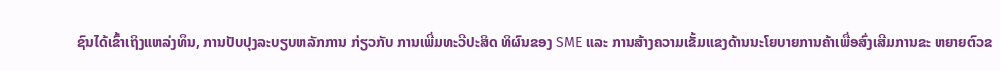ຊົນໄດ້ເຂົ້າເຖິງແຫລ່ງທຶນ, ການປັບປຸງລະບຽບຫລັກການ ກ່ຽວກັບ ການເພີ່ມທະວີປະສິດ ທິຜົນຂອງ SME ແລະ ການສ້າງຄວາມເຂັ້ມແຂງດ້ານນະໂຍບາຍການຄ້າເພື່ອສົ່ງເສີມການຂະ ຫຍາຍຕົວຂ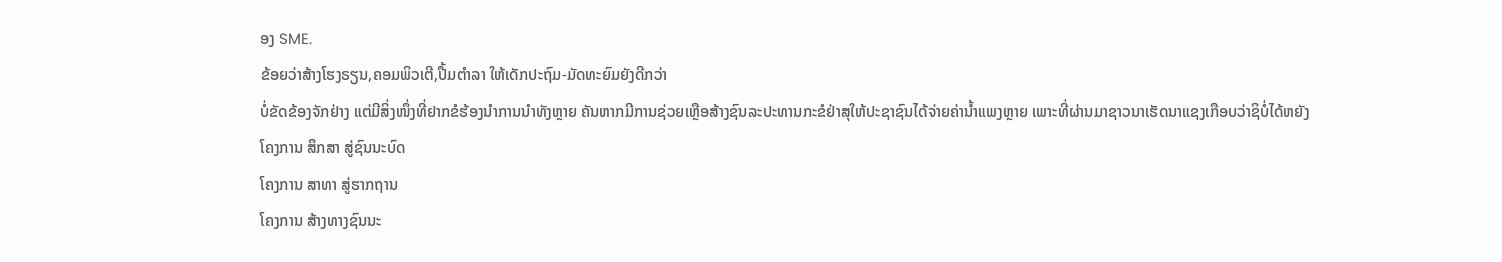ອງ SME.
ຂ້ອຍວ່າສ້າງໂຮງຣຽນ,ຄອມພິວເຕີ,ປື້ມຕຳລາ ໃຫ້ເດັກປະຖົມ-ມັດທະຍົມຍັງດີກວ່າ
ບໍ່ຂັດຂ້ອງຈັກຢ່າງ ແຕ່ມີສິ່ງໜຶ່ງທີ່ຢາກຂໍຮ້ອງນຳການນຳທັງຫຼາຍ ຄັນຫາກມີການຊ່ວຍເຫຼືອສ້າງຊົນລະປະທານກະຂໍຢ່າສຸໃຫ້ປະຊາຊົນໄດ້ຈ່າຍຄ່ານ້ຳແພງຫຼາຍ ເພາະທີ່ຜ່ານມາຊາວນາເຮັດນາແຊງເກືອບວ່າຊິບໍ່ໄດ້ຫຍັງ
ໂຄງການ ສຶກສາ ສູ່ຊົນນະບົດ
ໂຄງການ ສາທາ ສູ່ຮາກຖານ
ໂຄງການ ສ້າງທາງຊົນນະ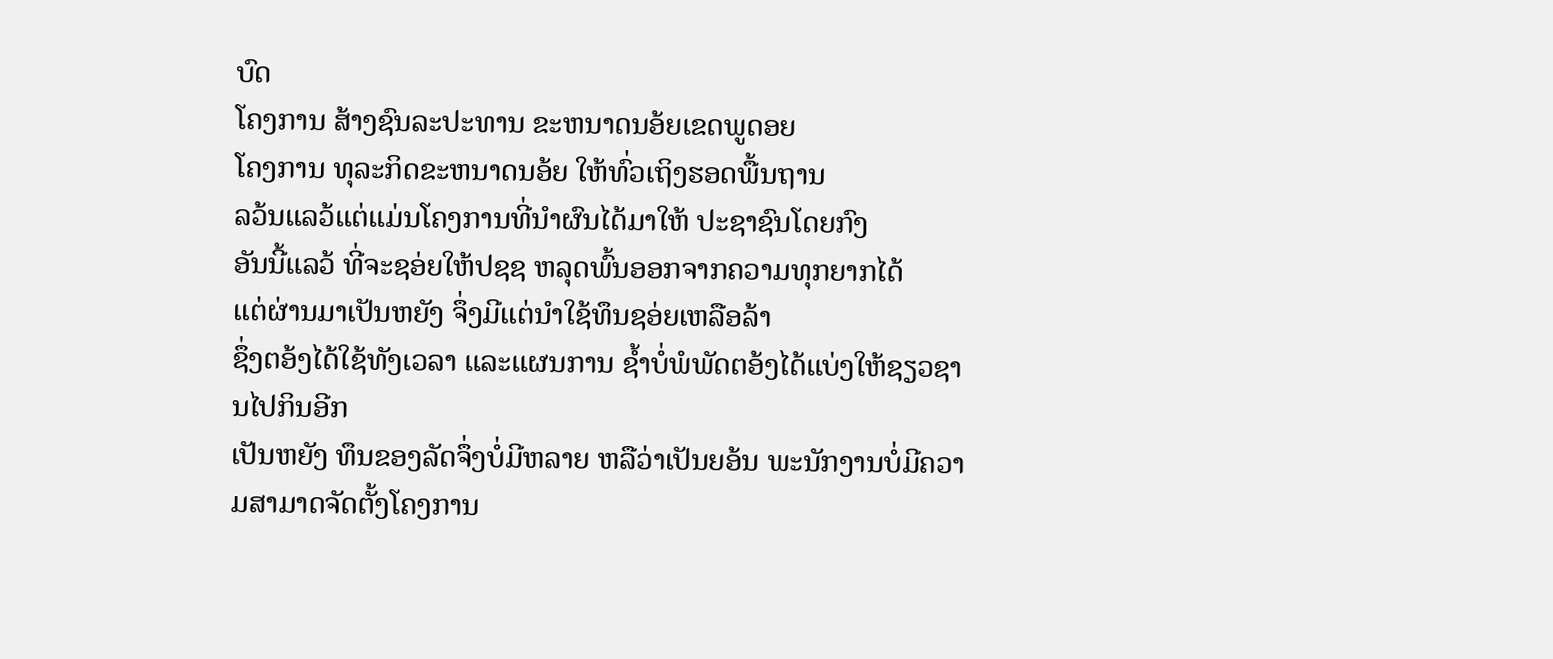ບົດ
ໂຄງການ ສ້າງຊົນລະປະທານ ຂະຫນາດນອ້ຍເຂດພູດອຍ
ໂຄງການ ທຸລະກິດຂະຫນາດນອ້ຍ ໃຫ້ທົ່ວເຖິງຮອດພື້ນຖານ
ລວ້ນແລວ້ແຕ່ແມ່ນໂຄງການທີ່ນຳຜົນໄດ້ມາໃຫ້ ປະຊາຊົນໂດຍກົງ
ອັນນີ້ແລວ້ ທີ່ຈະຊອ່ຍໃຫ້ປຊຊ ຫລຸດພົ້ນອອກຈາກຄວາມທຸກຍາກໄດ້
ແຕ່ຜ່ານມາເປັນຫຍັງ ຈຶ່ງມີແຕ່ນຳໃຊ້ທຶນຊອ່ຍເຫລືອລ້າ
ຊຶ່ງຕອ້ງໄດ້ໃຊ້ທັງເວລາ ແລະແຜນການ ຊ້ຳບໍ່ພໍພັດຕອ້ງໄດ້ແບ່ງໃຫ້ຊຽວຊານໄປກິນອີກ
ເປັນຫຍັງ ທຶນຂອງລັດຈຶ່ງບໍ່ມີຫລາຍ ຫລືວ່າເປັນຍອ້ນ ພະນັກງານບໍ່ມີຄວາມສາມາດຈັດຕັ້ງໂຄງການ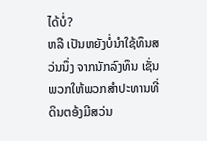ໄດ້ບໍ່?
ຫລື ເປັນຫຍັງບໍ່ນຳໃຊ້ທຶນສວ່ນນຶ່ງ ຈາກນັກລົງທຶນ ເຊັ່ນພວກໃຫ້ພວກສຳປະທານທີ່ດິນຕອ້ງມີສວ່ນ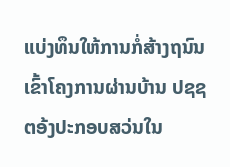ແບ່ງທຶນໃຫ້ການກໍ່ສ້າງຖນົນເຂົ້າໂຄງການຜ່ານບ້ານ ປຊຊ
ຕອ້ງປະກອບສວ່ນໃນ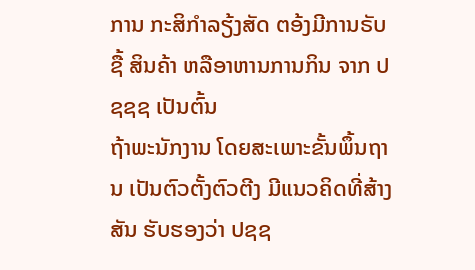ການ ກະສິກຳລຽ້ງສັດ ຕອ້ງມີການຣັບຊື້ ສິນຄ້າ ຫລືອາຫານການກິນ ຈາກ ປຊຊຊ ເປັນຕົ້ນ
ຖ້າພະນັກງານ ໂດຍສະເພາະຂັ້ນພຶ້ນຖານ ເປັນຕົວຕັ້ງຕົວຕີງ ມີແນວຄິດທີ່ສ້າງສັນ ຮັບຮອງວ່າ ປຊຊ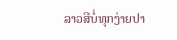ລາວສີບໍ່ທຸກງ່າຍປາ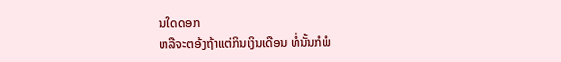ນໃດດອກ
ຫລືຈະຕອ້ງຖ້າແຕ່ກິນເງິນເດືອນ ທໍ່ນັ້ນກໍພໍ